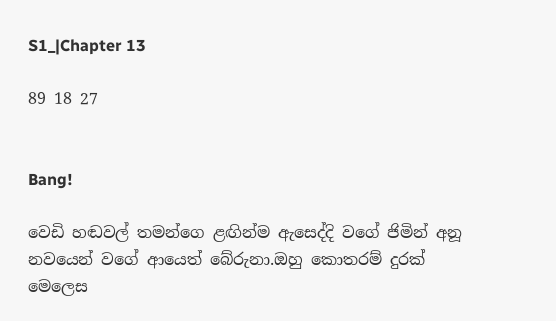S1_|Chapter 13

89 18 27


Bang!

වෙඩි හඬවල් තමන්ගෙ ළඟින්ම ඇසෙද්දි වගේ ජිමින් අනූ නවයෙන් වගේ ආයෙත් බේරුනා.ඔහු කොතරම් දුරක් මෙලෙස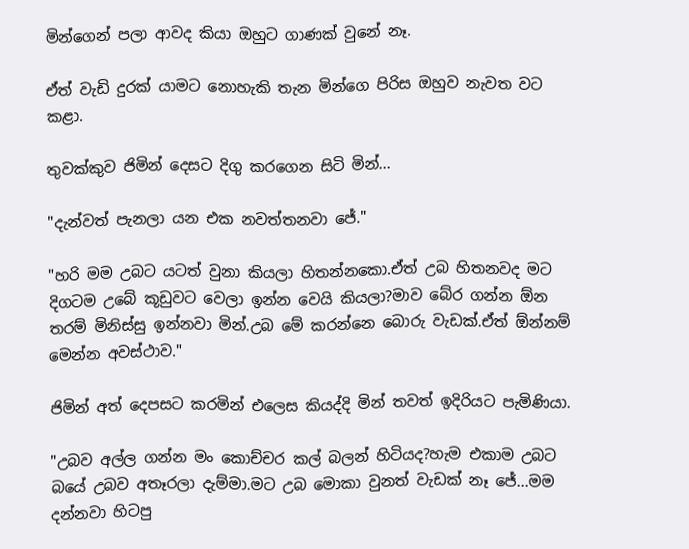මින්ගෙන් පලා ආවද කියා ඔහුට ගාණක් වුනේ නෑ.

ඒත් වැඩි දුරක් යාමට නොහැකි තැන මින්ගෙ පිරිස ඔහුව නැවත වට කළා.

තුවක්කුව ජිමින් දෙසට දිගු කරගෙන සිටි මින්...

"දැන්වත් පැනලා යන එක නවත්තනවා ජේ."

"හරි මම උබට යටත් වුනා කියලා හිතන්නකො.ඒත් උබ හිතනවද මට දිගටම උබේ කූඩුවට වෙලා ඉන්න වෙයි කියලා?මාව බේර ගන්න ඕන තරම් මිනිස්සු ඉන්නවා මින්.උබ මේ කරන්නෙ බොරු වැඩක්.ඒත් ඕන්නම් මෙන්න අවස්ථාව."

ජිමින් අත් දෙපසට කරමින් එලෙස කියද්දි මින් තවත් ඉදිරියට පැමිණියා.

"උබව අල්ල ගන්න මං කොච්චර කල් බලන් හිටියද?හැම එකාම උබට බයේ උබව අතෑරලා දැම්මා.මට උබ මොකා වුනත් වැඩක් නෑ ජේ...මම දන්නවා හිටපු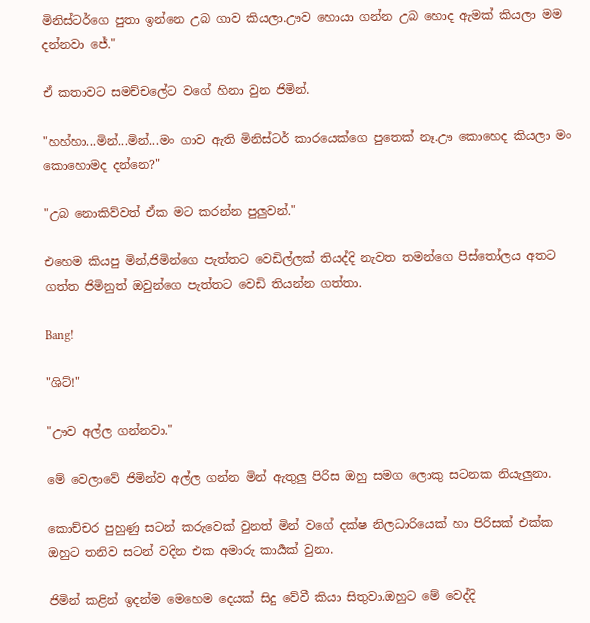මිනිස්ටර්ගෙ පුතා ඉන්නෙ උබ ගාව කියලා.ඌව හොයා ගන්න උබ හොද ඇමක් කියලා මම දන්නවා ජේ."

ඒ කතාවට සමච්චලේට වගේ හිනා වුන ජිමින්.

"හහ්හා...මින්...මින්...මං ගාව ඇති මිනිස්ටර් කාරයෙක්ගෙ පුතෙක් නෑ.ඌ කොහෙද කියලා මං කොහොමද දන්නෙ?"

"උබ නොකිව්වත් ඒක මට කරන්න පුලුවන්."

එහෙම කියපු මින්,ජිමින්ගෙ පැත්තට වෙඩිල්ලක් තියද්දි නැවත තමන්ගෙ පිස්තෝලය අතට ගත්ත ජිමිනුත් ඔවුන්ගෙ පැත්තට වෙඩි තියන්න ගත්තා.

Bang!

"ශිට්!"

"ඌව අල්ල ගන්නවා."

මේ වෙලාවේ ජිමින්ව අල්ල ගන්න මින් ඇතුලු පිරිස ඔහු සමග ලොකු සටනක නියැලුනා.

කොච්චර පුහුණු සටන් කරුවෙක් වුනත් මින් වගේ දක්ෂ නිලධාරියෙක් හා පිරිසක් එක්ක ඔහුට තනිව සටන් වදින එක අමාරු කාර්‍යක් වුනා.

ජිමින් කළින් ඉදන්ම මෙහෙම දෙයක් සිදු වේවී කියා සිතුවා.ඔහුට මේ වෙද්දි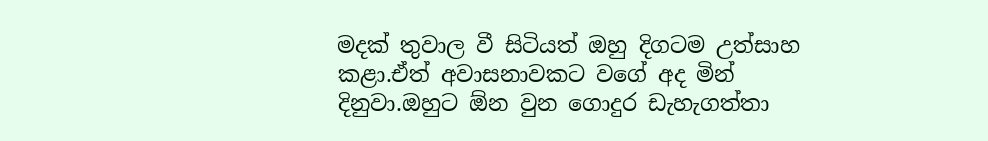මදක් තුවාල වී සිටියත් ඔහු දිගටම උත්සාහ කළා.ඒත් අවාසනාවකට වගේ අද මින් දිනුවා.ඔහුට ඕන වුන ගොදුර ඩැහැගත්තා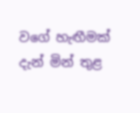වගේ හැඟීමක් දැන් මින් තුළ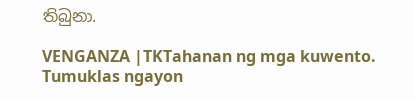තිබුනා.

VENGANZA |TKTahanan ng mga kuwento. Tumuklas ngayon